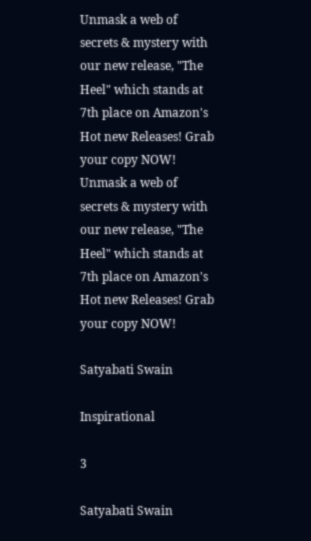Unmask a web of secrets & mystery with our new release, "The Heel" which stands at 7th place on Amazon's Hot new Releases! Grab your copy NOW!
Unmask a web of secrets & mystery with our new release, "The Heel" which stands at 7th place on Amazon's Hot new Releases! Grab your copy NOW!

Satyabati Swain

Inspirational

3

Satyabati Swain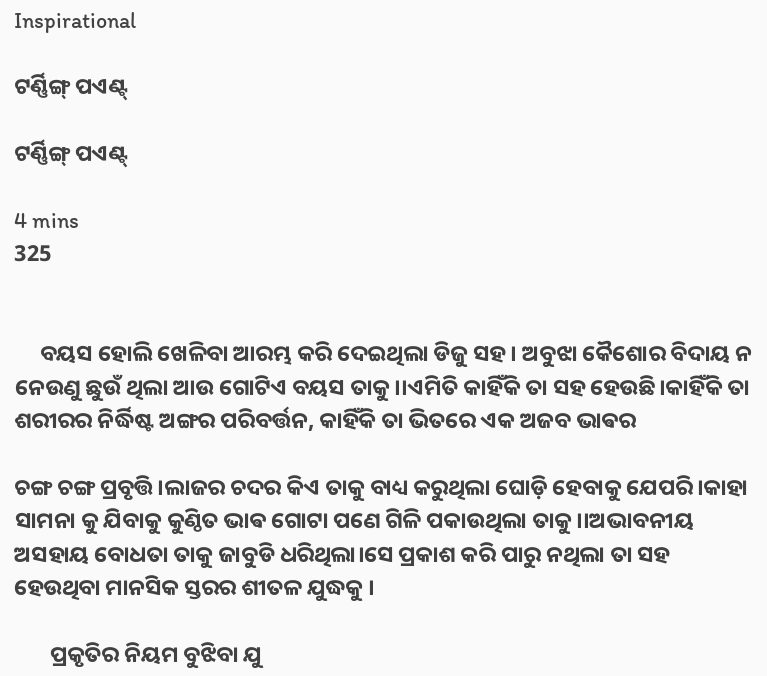Inspirational

ଟର୍ଣ୍ଣିଙ୍ଗ୍ ପଏଣ୍ଟ୍

ଟର୍ଣ୍ଣିଙ୍ଗ୍ ପଏଣ୍ଟ୍

4 mins
325


     ବୟସ ହୋଲି ଖେଳିବା ଆରମ୍ଭ କରି ଦେଇଥିଲା ଡିଜୁ ସହ। ଅବୁଝା କୈଶୋର ବିଦାୟ ନ ନେଉଣୁ ଛୁଉଁ ଥିଲା ଆଉ ଗୋଟିଏ ବୟସ ତାକୁ।।ଏମିତି କାହିଁକି ତା ସହ ହେଉଛି।କାହିଁକି ତା ଶରୀରର ନିର୍ଦ୍ଧିଷ୍ଟ ଅଙ୍ଗର ପରିବର୍ତ୍ତନ, କାହିଁକି ତା ଭିତରେ ଏକ ଅଜବ ଭାଵର

ଚଙ୍ଗ ଚଙ୍ଗ ପ୍ରବୃତ୍ତି।ଲାଜର ଚଦର କିଏ ତାକୁ ବାଧ୍ୟ କରୁଥିଲା ଘୋଡ଼ି ହେବାକୁ ଯେପରି।କାହା ସାମନା କୁ ଯିବାକୁ କୁଣ୍ଠିତ ଭାଵ ଗୋଟା ପଣେ ଗିଳି ପକାଉଥିଲା ତାକୁ।।ଅଭାବନୀୟ ଅସହାୟ ବୋଧତା ତାକୁ ଜାବୁଡି ଧରିଥିଲା।ସେ ପ୍ରକାଶ କରି ପାରୁ ନଥିଲା ତା ସହ ହେଉଥିବା ମାନସିକ ସ୍ତରର ଶୀତଳ ଯୁଦ୍ଧକୁ ।

       ପ୍ରକୃତିର ନିୟମ ବୁଝିବା ଯୁ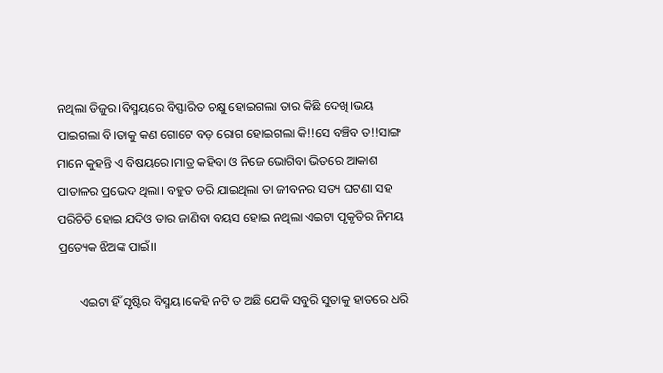ନଥିଲା ଡିଜୁର।ବିସ୍ମୟରେ ବିସ୍ଫାରିତ ଚକ୍ଷୁ ହୋଇଗଲା ତାର କିଛି ଦେଖି।ଭୟ ପାଇଗଲା ବି।ତାକୁ କଣ ଗୋଟେ ବଡ଼ ରୋଗ ହୋଇଗଲା କି!!ସେ ବଞ୍ଚିବ ତ!!ସାଙ୍ଗ ମାନେ କୁହନ୍ତି ଏ ବିଷୟରେ।ମାତ୍ର କହିବା ଓ ନିଜେ ଭୋଗିବା ଭିତରେ ଆକାଶ ପାତାଳର ପ୍ରଭେଦ ଥିଲା। ବହୁତ ଡରି ଯାଇଥିଲା ତା ଜୀବନର ସତ୍ୟ ଘଟଣା ସହ ପରିଚିତି ହୋଇ ଯଦିଓ ତାର ଜାଣିବା ବୟସ ହୋଇ ନଥିଲା ଏଇଟା ପୃକୃତିର ନିମୟ ପ୍ରତ୍ୟେକ ଝିଅଙ୍କ ପାଇଁ।।

       ଏଇଟା ହିଁ ସୃଷ୍ଟିର ବିସ୍ମୟ।କେହି ନଟି ତ ଅଛି ଯେକି ସବୁରି ସୁତାକୁ ହାତରେ ଧରି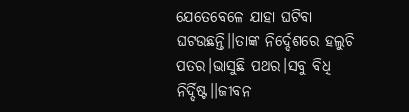ଯେତେବେଳେ ଯାହା ଘଟିବା ଘଟଉଛନ୍ତି।।ତାଙ୍କ ନିର୍ଦ୍ଦେଶରେ ହଲୁଚି ପତର।ଭାସୁଛି ପଥର।ସବୁ ବିଧି ନିର୍ଦ୍ଦିଷ୍ଟ।।ଜୀବନ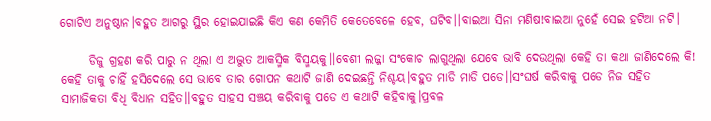ଗୋଟିଏ ଅନୁଷ୍ଠାନ।ବହୁତ ଆଗରୁ ସ୍ଥିର ହୋଇଯାଇଛି କିଏ କଣ କେମିତି କେତେବେଳେ ହେବ, ଘଟିବ।।ବାଇଆ ସିନା ମଣିଷ!ବାଇଆ ନୁହେଁ ସେଇ ହଟିଆ ନଟି।

      ଡିଜୁ ଗ୍ରହଣ କରି ପାରୁ ନ ଥିଲା ଏ ଅଦ୍ଭୁତ ଆକସ୍ମିକ ବିସ୍ମୟକୁ।।ବେଶୀ ଲଜ୍ଜା ସଂକୋଚ ଲାଗୁଥିଲା ଯେବେ ଭାବି ଦେଉଥିଲା କେହି ତା କଥା ଜାଣିଦେଲେ କି! କେହି ତାକୁ ଚାହିଁ ହସିଦେଲେ ସେ ଭାବେ ତାର ଗୋପନ କଥାଟି ଜାଣି ଦେଇଛନ୍ତି ନିଶ୍ଚୟ।ବହୁତ ମାଡି ମାଡି ପଡେ।।ସଂଘର୍ଷ କରିବାକୁ ପଡେ ନିଜ ସହିତ ସାମାଜିକତା ବିଧି ବିଧାନ ସହିତ।।ବହୁତ ସାହସ ସଞ୍ଚୟ କରିବାକୁ ପଡେ ଏ କଥାଟି କହିବାକୁ।ପ୍ରବଳ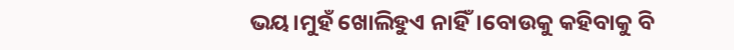ଭୟ।ମୁହଁ ଖୋଲିହୁଏ ନାହିଁ।ବୋଉକୁ କହିବାକୁ ବି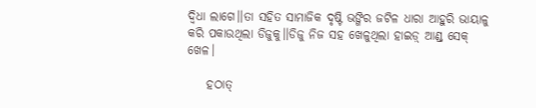ଦ୍ଵିଧା ଲାଗେ।।ତା ସହିତ ସାମାଜିକ ଦୃଷ୍ଟି ଭଙ୍ଗିର ଜଟିଳ ଧାରା ଆହୁରି ଭାୟାଳୁ କରି ପକାଉଥିଲା ଡିଜୁକୁ।।ଡିଜୁ ନିଜ ସହ ଖେଳୁଥିଲା ହାଇଡ଼୍ ଆଣ୍ଡ୍ ସେକ୍ ଖେଳ।

    ହଠାତ୍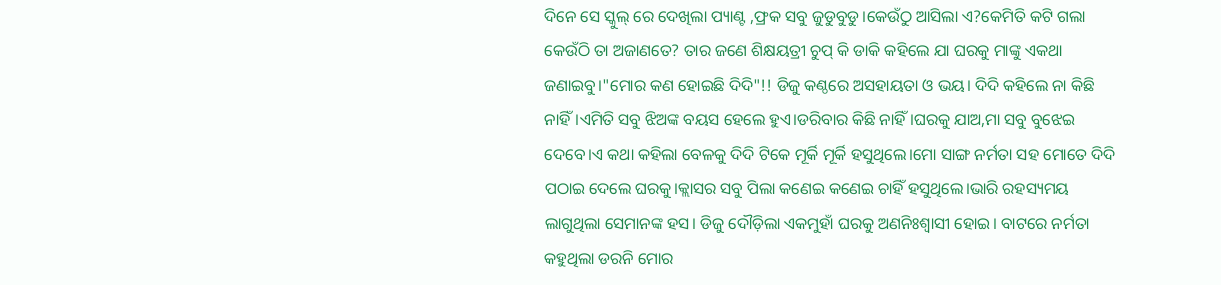ଦିନେ ସେ ସ୍କୁଲ୍ ରେ ଦେଖିଲା ପ୍ୟାଣ୍ଟ ,ଫ୍ରକ ସବୁ ଜୁଡୁବୁଡୁ।କେଉଁଠୁ ଆସିଲା ଏ?କେମିତି କଟି ଗଲା କେଉଁଠି ତା ଅଜାଣତେ? ତାର ଜଣେ ଶିକ୍ଷୟତ୍ରୀ ଚୁପ୍ କି ଡାକି କହିଲେ ଯା ଘରକୁ ମାଙ୍କୁ ଏକଥା ଜଣାଇବୁ।"ମୋର କଣ ହୋଇଛି ଦିଦି"!! ଡିଜୁ କଣ୍ଠରେ ଅସହାୟତା ଓ ଭୟ। ଦିଦି କହିଲେ ନା କିଛି ନାହିଁ।ଏମିତି ସବୁ ଝିଅଙ୍କ ବୟସ ହେଲେ ହୁଏ।ଡରିବାର କିଛି ନାହିଁ।ଘରକୁ ଯାଅ,ମା ସବୁ ବୁଝେଇ ଦେବେ।ଏ କଥା କହିଲା ବେଳକୁ ଦିଦି ଟିକେ ମୂର୍କି ମୂର୍କି ହସୁଥିଲେ।ମୋ ସାଙ୍ଗ ନର୍ମତା ସହ ମୋତେ ଦିଦି ପଠାଇ ଦେଲେ ଘରକୁ।କ୍ଲାସର ସବୁ ପିଲା କଣେଇ କଣେଇ ଚାହିଁ ହସୁଥିଲେ।ଭାରି ରହସ୍ୟମୟ ଲାଗୁଥିଲା ସେମାନଙ୍କ ହସ। ଡିଜୁ ଦୌଡ଼ିଲା ଏକମୁହାଁ ଘରକୁ ଅଣନିଃଶ୍ବାସୀ ହୋଇ। ବାଟରେ ନର୍ମତା କହୁଥିଲା ଡରନି ମୋର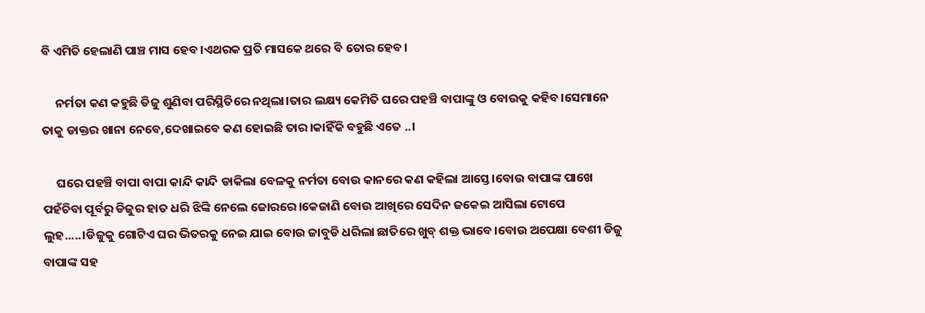ବି ଏମିତି ହେଲାଣି ପାଞ୍ଚ ମାସ ହେବ।ଏଥରକ ପ୍ରତି ମାସକେ ଥରେ ବି ତୋର ହେବ।

     ନର୍ମତା କଣ କହୁଛି ଡିଜୁ ଶୁଣିବା ପରିସ୍ଥିତିରେ ନଥିଲା।ତାର ଲକ୍ଷ୍ୟ କେମିତି ଘରେ ପହଞ୍ଚି ବାପାଙ୍କୁ ଓ ବୋଉକୁ କହିବ।ସେମାନେ ତାକୁ ଡାକ୍ତର ଖାନା ନେବେ,ଦେଖାଇବେ କଣ ହୋଇଛି ତାର।କାହିଁକି ବହୁଛି ଏତେ ..।

     ଘରେ ପହଞ୍ଚି ବାପା ବାପା କାନ୍ଦି କାନ୍ଦି ଡାକିଲା ବେଳକୁ ନର୍ମତା ବୋଉ କାନରେ କଣ କହିଲା ଆସ୍ତେ।ବୋଉ ବାପାଙ୍କ ପାଖେ ପହଁଚିବା ପୂର୍ବରୁ ଡିଜୁର ହାତ ଧରି ଝିଙ୍କି ନେଲେ ଜୋରରେ।କେଜାଣି ବୋଉ ଆଖିରେ ସେଦିନ ଜକେଇ ଆସିଲା ଟୋପେ ଲୁହ.....।ଡିଜୁକୁ ଗୋଟିଏ ଘର ଭିତରକୁ ନେଇ ଯାଇ ବୋଉ ଜାବୁଡି ଧରିଲା ଛାତିରେ ଖୁବ୍ ଶକ୍ତ ଭାବେ।ବୋଉ ଅପେକ୍ଷା ବେଶୀ ଡିଜୁ ବାପାଙ୍କ ସହ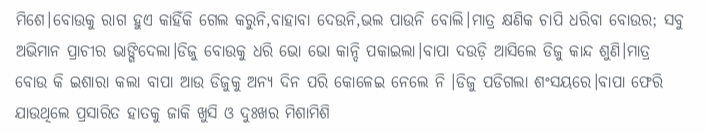ମିଶେ।ବୋଉକୁ ରାଗ ହୁଏ କାହିଁକି ଗେଲ କରୁନି,ବାହାବା ଦେଉନି,ଭଲ ପାଉନି ବୋଲି।ମାତ୍ର କ୍ଷଣିକ ଚାପି ଧରିବା ବୋଉର; ସବୁ ଅଭିମାନ ପ୍ରାଚୀର ଭାଙ୍ଗିଦେଲା।ଡିଜୁ ବୋଉକୁ ଧରି ଭୋ ଭୋ କାନ୍ଦି ପକାଇଲା।ବାପା ଦଉଡ଼ି ଆସିଲେ ଡିଜୁ କାନ୍ଦ ଶୁଣି।ମାତ୍ର ବୋଉ କି ଇଶାରା କଲା ବାପା ଆଉ ଡିଜୁକୁ ଅନ୍ୟ ଦିନ ପରି କୋଳେଇ ନେଲେ ନି ।ଡିଜୁ ପଡିଗଲା ଶଂସୟରେ।ବାପା ଫେରି ଯାଉଥିଲେ ପ୍ରସାରିତ ହାତକୁ ଜାକି ଖୁସି ଓ ଦୁଃଖର ମିଶାମିଶି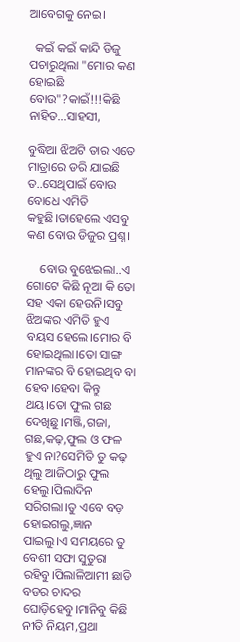ଆବେଗକୁ ନେଇ।

  କଇଁ କଇଁ କାନ୍ଦି ଡିଜୁ ପଚାରୁଥିଲା "ମୋର କଣ ହୋଇଛି ବୋଉ"?କାଇଁ!!!କିଛି ନାହିତ...ସାହସୀ,

ବୁଦ୍ଧିଆ ଝିଅଟି ତାର ଏତେ ମାତ୍ରାରେ ଡରି ଯାଇଛି ତ..ସେଥିପାଇଁ ବୋଉ ବୋଧେ ଏମିତି କହୁଛି।ତାହେଲେ ଏସବୁ କଣ ବୋଉ ଡିଜୁର ପ୍ରଶ୍ନ।

    ବୋଉ ବୁଝେଇଲା..ଏ ଗୋଟେ କିଛି ନୂଆ କି ତୋ ସହ ଏକା ହେଉନି।ସବୁ ଝିଅଙ୍କର ଏମିତି ହୁଏ ବୟସ ହେଲେ।ମୋର ବି ହୋଇଥିଲା।ତୋ ସାଙ୍ଗ ମାନଙ୍କର ବି ହୋଇଥିବ ବା ହେବ।ହେବା କିନ୍ତୁ ଥୟ।ତୋ ଫୁଲ ଗଛ ଦେଖିଛୁ।ମଞ୍ଜି,ଗଜା, ଗଛ,କଢ଼,ଫୁଲ ଓ ଫଳ ହୁଏ ନା?ସେମିତି ତୁ କଢ଼ ଥିଲୁ ଆଜିଠାରୁ ଫୁଲ ହେଲୁ।ପିଲାଦିନ ସରିଗଲା।ତୁ ଏବେ ବଡ଼ ହୋଇଗଲୁ,ଜ୍ଞାନ ପାଇଲୁ।ଏ ସମୟରେ ତୁ ବେଶୀ ସଫା ସୁତୁରା ରହିବୁ।ପିଲାଳିଆମୀ ଛାଡି ବଡର ଚାଦର ଘୋଡ଼ିହେବୁ।ମାନିବୁ କିଛି ନୀତି ନିୟମ,ପ୍ରଥା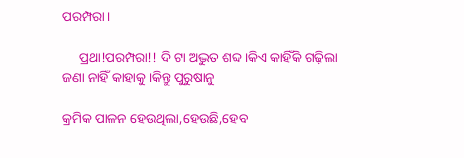ପରମ୍ପରା।

     ପ୍ରଥା!ପରମ୍ପରା!! ଦି ଟା ଅଦ୍ଭୁତ ଶବ୍ଦ।କିଏ କାହିଁକି ଗଢ଼ିଲା ଜଣା ନାହିଁ କାହାକୁ।କିନ୍ତୁ ପୁରୁଷାନୁ

କ୍ରମିକ ପାଳନ ହେଉଥିଲା,ହେଉଛି,ହେବ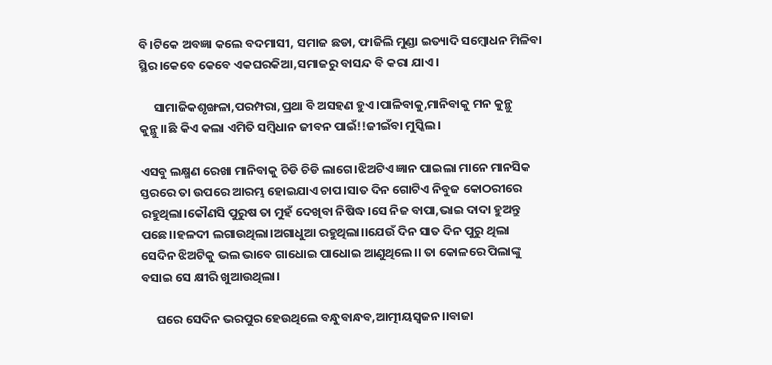ବି।ଟିକେ ଅବଜ୍ଞା କଲେ ବଦମାସୀ, ସମାଜ ଛଡା, ଫାଜିଲି ମୁଣ୍ଡା ଇତ୍ୟାଦି ସମ୍ବୋଧନ ମିଳିବା ସ୍ଥିର।କେବେ କେବେ ଏକଘରକିଆ,ସମାଜରୁ ବାସନ୍ଦ ବି କରା ଯାଏ।

     ସାମାଜିକଶୃଙ୍ଖଳା,ପରମ୍ପରା,ପ୍ରଥା ବି ଅସହଣ ହୁଏ।ପାଳିବାକୁ,ମାନିବାକୁ ମନ କୁନ୍ଥୁ କୁନ୍ଥୁ।।ଛି କିଏ କଲା ଏମିତି ସମ୍ବିଧାନ ଜୀବନ ପାଇଁ!!ଜୀଇଁବା ମୁସ୍କିଲ।

ଏସବୁ ଲକ୍ଷ୍ମଣ ରେଖା ମାନିବାକୁ ଚିଡି ଚିଡି ଲାଗେ।ଝିଅଟିଏ ଜ୍ଞାନ ପାଇଲା ମାନେ ମାନସିକ ସ୍ତରରେ ତା ଉପରେ ଆରମ୍ଭ ହୋଇଯାଏ ଚାପ।ସାତ ଦିନ ଗୋଟିଏ ନିବୁଜ କୋଠରୀରେ ରହୁଥିଲା।କୌଣସି ପୁରୁଷ ତା ମୁହଁ ଦେଖିବା ନିଷିଦ୍ଧ।ସେ ନିଜ ବାପା,ଭାଇ ଦାଦା ହୁଅନ୍ତୁ ପଛେ।।ହଳଦୀ ଲଗାଉଥିଲା।ଅଗାଧୁଆ ରହୁଥିଲା।।ଯେଉଁ ଦିନ ସାତ ଦିନ ପୁରୁ ଥିଲା ସେଦିନ ଝିଅଟିକୁ ଭଲ ଭାବେ ଗାଧୋଇ ପାଧୋଇ ଆଣୁଥିଲେ।। ତା କୋଳରେ ପିଲାଙ୍କୁ ବସାଇ ସେ କ୍ଷୀରି ଖୁଆଉଥିଲା।

     ଘରେ ସେଦିନ ଭରପୁର ହେଉଥିଲେ ବନ୍ଧୁବାନ୍ଧବ,ଆତ୍ମୀୟସ୍ଵଜନ।।ବାଜା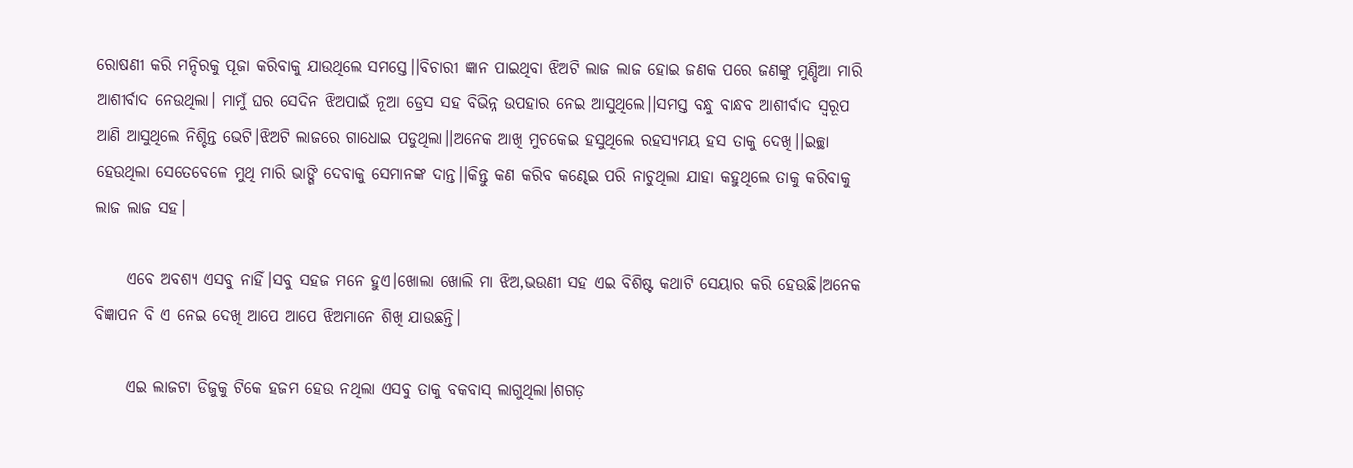ରୋଷଣୀ କରି ମନ୍ଦିରକୁ ପୂଜା କରିବାକୁ ଯାଉଥିଲେ ସମସ୍ତେ।।ବିଚାରୀ ଜ୍ଞାନ ପାଇଥିବା ଝିଅଟି ଲାଜ ଲାଜ ହୋଇ ଜଣକ ପରେ ଜଣଙ୍କୁ ମୁଣ୍ଡିଆ ମାରି ଆଶୀର୍ବାଦ ନେଉଥିଲା। ମାମୁଁ ଘର ସେଦିନ ଝିଅପାଇଁ ନୂଆ ଡ୍ରେସ ସହ ବିଭିନ୍ନ ଉପହାର ନେଇ ଆସୁଥିଲେ।।ସମସ୍ତ ବନ୍ଧୁ ବାନ୍ଧବ ଆଶୀର୍ବାଦ ସ୍ୱରୂପ ଆଣି ଆସୁଥିଲେ ନିଶ୍ଚିନ୍ତ ଭେଟି।ଝିଅଟି ଲାଜରେ ଗାଧୋଇ ପଡୁଥିଲା।।ଅନେକ ଆଖି ମୁଚକେଇ ହସୁଥିଲେ ରହସ୍ୟମୟ ହସ ତାକୁ ଦେଖି।।ଇଚ୍ଛା ହେଉଥିଲା ସେତେବେଳେ ମୁଥି ମାରି ଭାଙ୍ଗି ଦେବାକୁ ସେମାନଙ୍କ ଦାନ୍ତ।।କିନ୍ତୁ କଣ କରିବ କଣ୍ଢେଇ ପରି ନାଚୁଥିଲା ଯାହା କହୁଥିଲେ ତାକୁ କରିବାକୁ ଲାଜ ଲାଜ ସହ।

     ଏବେ ଅବଶ୍ୟ ଏସବୁ ନାହିଁ।ସବୁ ସହଜ ମନେ ହୁଏ।ଖୋଲା ଖୋଲି ମା ଝିଅ,ଭଉଣୀ ସହ ଏଇ ବିଶିଷ୍ଟ କଥାଟି ସେୟାର କରି ହେଉଛି।ଅନେକ ବିଜ୍ଞାପନ ବି ଏ ନେଇ ଦେଖି ଆପେ ଆପେ ଝିଅମାନେ ଶିଖି ଯାଉଛନ୍ତି।

     ଏଇ ଲାଜଟା ଡିଜୁକୁ ଟିକେ ହଜମ ହେଉ ନଥିଲା ଏସବୁ ତାକୁ ବକବାସ୍ ଲାଗୁଥିଲା।ଶଗଡ଼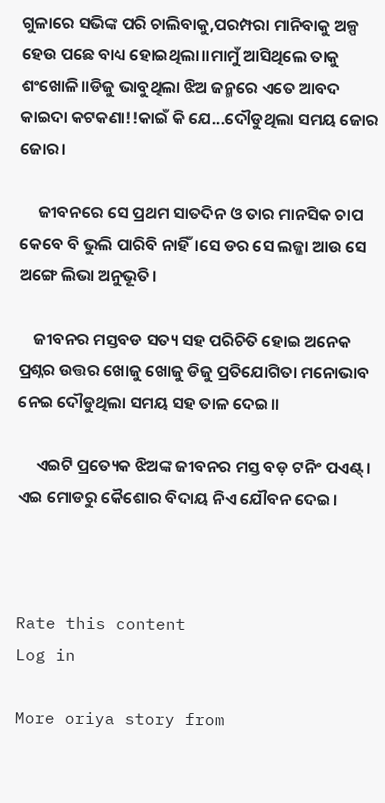ଗୁଳାରେ ସଭିଙ୍କ ପରି ଚାଲିବାକୁ,ପରମ୍ପରା ମାନିବାକୁ ଅଳ୍ପ ହେଉ ପଛେ ବାଧ୍ୟ ହୋଇଥିଲା।।ମାମୁଁ ଆସିଥିଲେ ତାକୁ ଶଂଖୋଳି।।ଡିଜୁ ଭାବୁଥିଲା ଝିଅ ଜନ୍ମରେ ଏତେ ଆବଦ କାଇଦା କଟକଣା!!କାଇଁ କି ଯେ...ଦୌଡୁଥିଲା ସମୟ ଜୋର ଜୋର।

     ଜୀବନରେ ସେ ପ୍ରଥମ ସାତଦିନ ଓ ତାର ମାନସିକ ଚାପ କେବେ ବି ଭୁଲି ପାରିବି ନାହିଁ।ସେ ଡର ସେ ଲଜ୍ଜା ଆଉ ସେ ଅଙ୍ଗେ ଲିଭା ଅନୁଭୂତି।

    ଜୀବନର ମସ୍ତବଡ ସତ୍ୟ ସହ ପରିଚିତି ହୋଇ ଅନେକ ପ୍ରଶ୍ନର ଉତ୍ତର ଖୋଜୁ ଖୋଜୁ ଡିଜୁ ପ୍ରତିଯୋଗିତା ମନୋଭାବ ନେଇ ଦୌଡୁଥିଲା ସମୟ ସହ ତାଳ ଦେଇ।।

     ଏଇଟି ପ୍ରତ୍ୟେକ ଝିଅଙ୍କ ଜୀବନର ମସ୍ତ ବଡ଼ ଟନିଂ ପଏଣ୍ଟ୍ । ଏଇ ମୋଡରୁ କୈଶୋର ବିଦାୟ ନିଏ ଯୌବନ ଦେଇ।



Rate this content
Log in

More oriya story from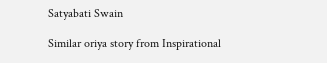Satyabati Swain

Similar oriya story from Inspirational